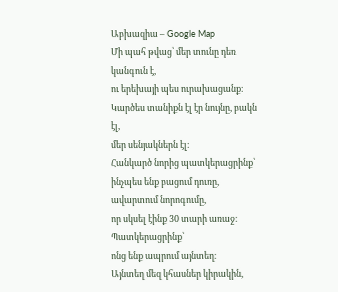Աբխազիա – Google Map
Մի պահ թվաց՝ մեր տունը դեռ կանգուն է,
ու երեխայի պես ուրախացանք։
Կարծես տանիքն էլ էր նույնը, բակն էլ,
մեր սենյակներն էլ։
Հանկարծ նորից պատկերացրինք՝
ինչպես ենք բացում դուռը,
ավարտում նորոգումը,
որ սկսել էինք 30 տարի առաջ։
Պատկերացրինք՝
ոնց ենք ապրում այնտեղ։
Այնտեղ մեզ կհասներ կիրակին,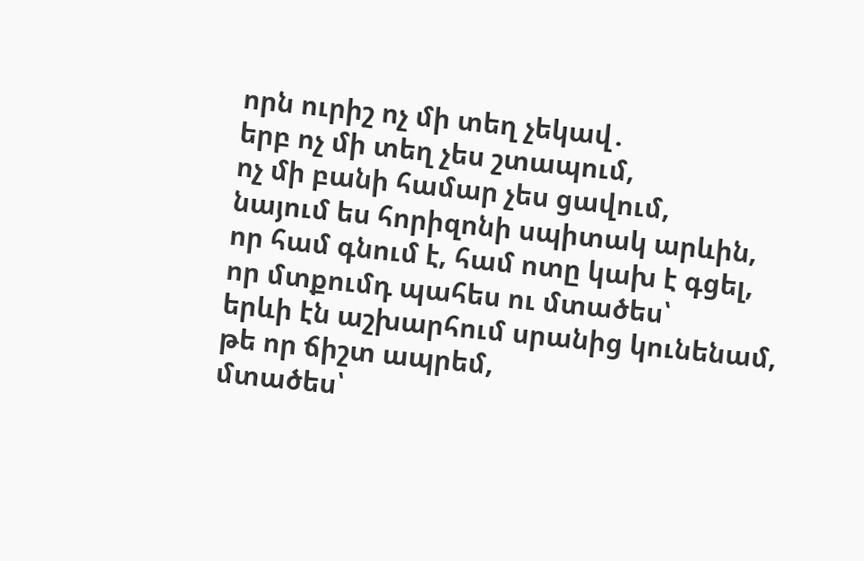որն ուրիշ ոչ մի տեղ չեկավ․
երբ ոչ մի տեղ չես շտապում,
ոչ մի բանի համար չես ցավում,
նայում ես հորիզոնի սպիտակ արևին,
որ համ գնում է, համ ոտը կախ է գցել,
որ մտքումդ պահես ու մտածես՝
երևի էն աշխարհում սրանից կունենամ,
թե որ ճիշտ ապրեմ,
մտածես՝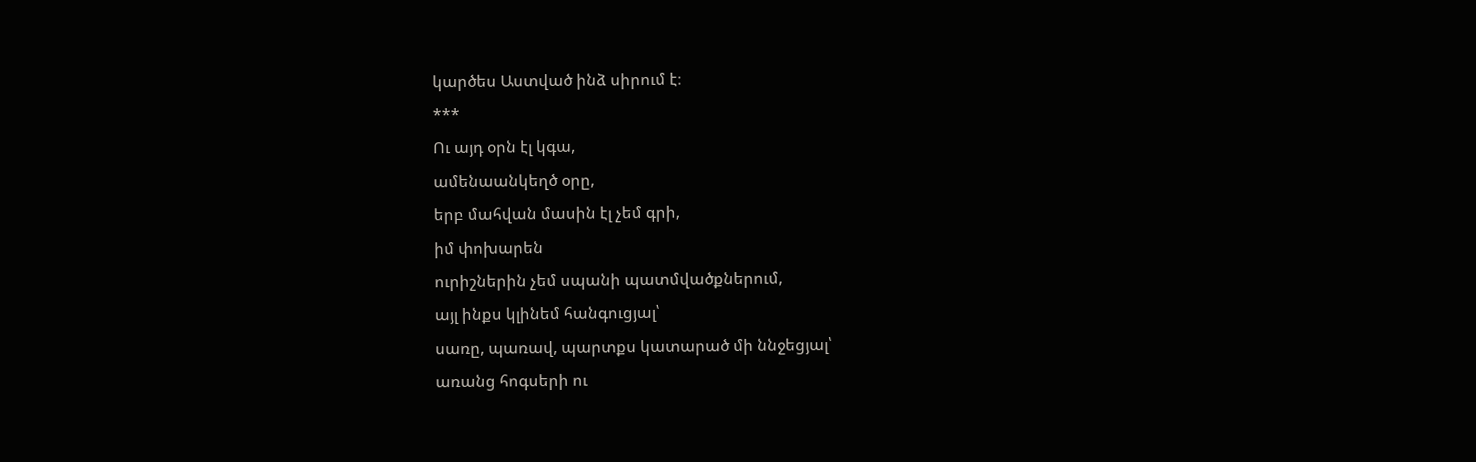կարծես Աստված ինձ սիրում է։
***
Ու այդ օրն էլ կգա,
ամենաանկեղծ օրը,
երբ մահվան մասին էլ չեմ գրի,
իմ փոխարեն
ուրիշներին չեմ սպանի պատմվածքներում,
այլ ինքս կլինեմ հանգուցյալ՝
սառը, պառավ, պարտքս կատարած մի ննջեցյալ՝
առանց հոգսերի ու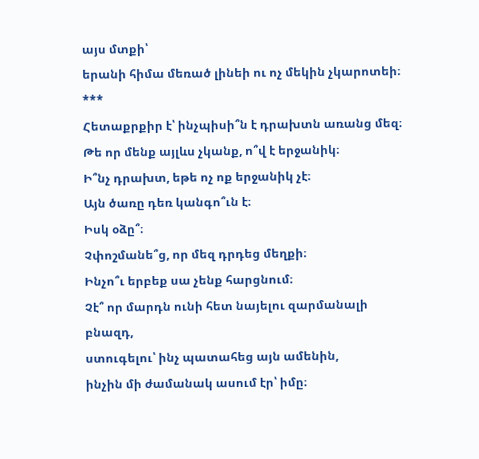այս մտքի՝
երանի հիմա մեռած լինեի ու ոչ մեկին չկարոտեի։
***
Հետաքրքիր է՝ ինչպիսի՞ն է դրախտն առանց մեզ։
Թե որ մենք այլևս չկանք, ո՞վ է երջանիկ։
Ի՞նչ դրախտ, եթե ոչ ոք երջանիկ չէ։
Այն ծառը դեռ կանգո՞ւն է։
Իսկ օձը՞։
Չփոշմանե՞ց, որ մեզ դրդեց մեղքի։
Ինչո՞ւ երբեք սա չենք հարցնում։
Չէ՞ որ մարդն ունի հետ նայելու զարմանալի բնազդ,
ստուգելու՝ ինչ պատահեց այն ամենին,
ինչին մի ժամանակ ասում էր՝ իմը։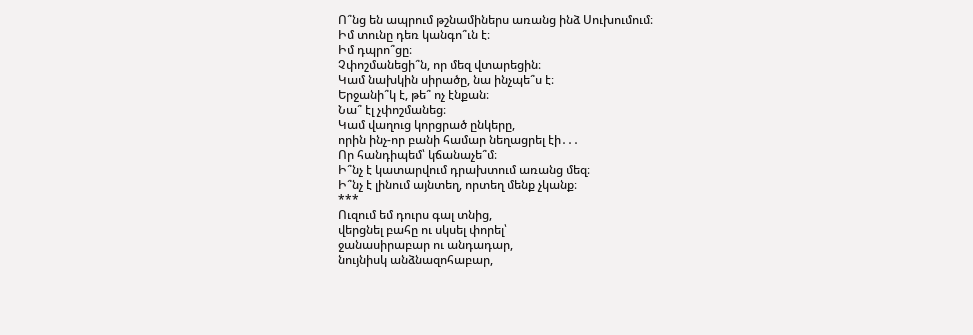Ո՞նց են ապրում թշնամիներս առանց ինձ Սուխումում։
Իմ տունը դեռ կանգո՞ւն է։
Իմ դպրո՞ցը։
Չփոշմանեցի՞ն, որ մեզ վտարեցին։
Կամ նախկին սիրածը, նա ինչպե՞ս է։
Երջանի՞կ է, թե՞ ոչ էնքան։
Նա՞ էլ չփոշմանեց։
Կամ վաղուց կորցրած ընկերը,
որին ինչ-որ բանի համար նեղացրել էի․․․
Որ հանդիպեմ՝ կճանաչե՞մ։
Ի՞նչ է կատարվում դրախտում առանց մեզ։
Ի՞նչ է լինում այնտեղ, որտեղ մենք չկանք։
***
Ուզում եմ դուրս գալ տնից,
վերցնել բահը ու սկսել փորել՝
ջանասիրաբար ու անդադար,
նույնիսկ անձնազոհաբար,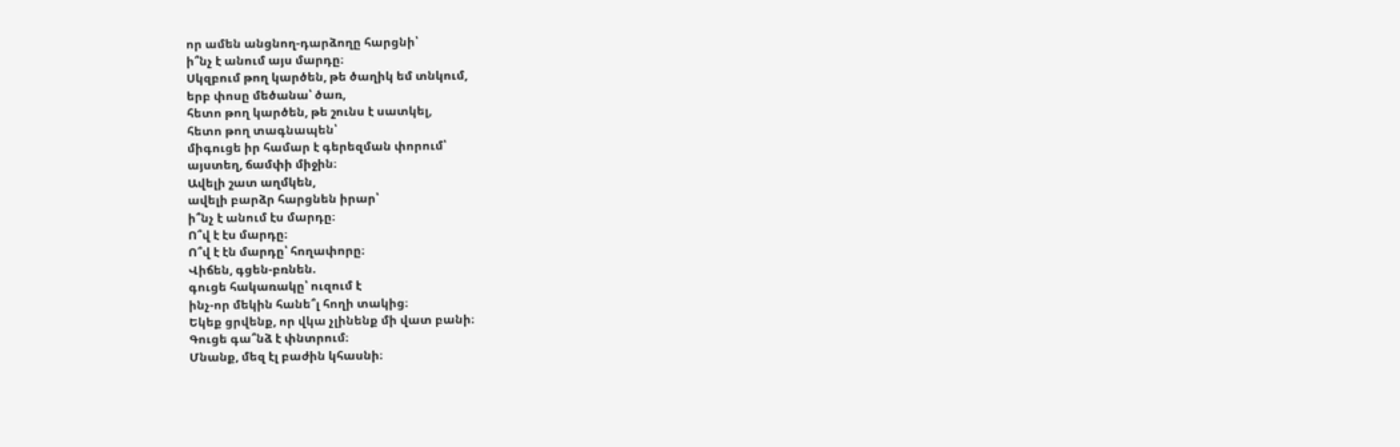որ ամեն անցնող-դարձողը հարցնի՝
ի՞նչ է անում այս մարդը։
Սկզբում թող կարծեն, թե ծաղիկ եմ տնկում,
երբ փոսը մեծանա՝ ծառ,
հետո թող կարծեն, թե շունս է սատկել,
հետո թող տագնապեն՝
միգուցե իր համար է գերեզման փորում՝
այստեղ, ճամփի միջին։
Ավելի շատ աղմկեն,
ավելի բարձր հարցնեն իրար՝
ի՞նչ է անում էս մարդը։
Ո՞վ է էս մարդը։
Ո՞վ է էն մարդը՝ հողափորը։
Վիճեն, գցեն-բռնեն.
գուցե հակառակը՝ ուզում է
ինչ-որ մեկին հանե՞լ հողի տակից։
Եկեք ցրվենք, որ վկա չլինենք մի վատ բանի։
Գուցե գա՞նձ է փնտրում։
Մնանք, մեզ էլ բաժին կհասնի։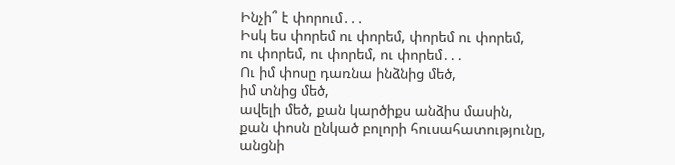Ինչի՞ է փորում․․․
Իսկ ես փորեմ ու փորեմ, փորեմ ու փորեմ,
ու փորեմ, ու փորեմ, ու փորեմ․․․
Ու իմ փոսը դառնա ինձնից մեծ,
իմ տնից մեծ,
ավելի մեծ, քան կարծիքս անձիս մասին,
քան փոսն ընկած բոլորի հուսահատությունը,
անցնի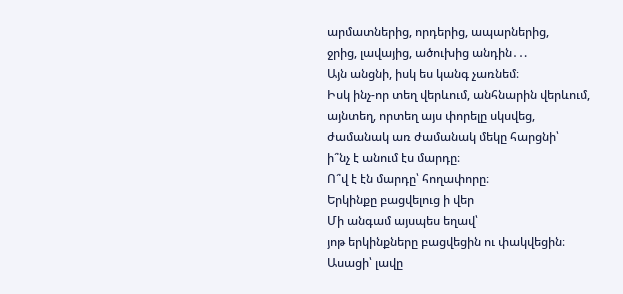արմատներից, որդերից, ապարներից,
ջրից, լավայից, ածուխից անդին․․.
Այն անցնի, իսկ ես կանգ չառնեմ։
Իսկ ինչ-որ տեղ վերևում, անհնարին վերևում,
այնտեղ, որտեղ այս փորելը սկսվեց,
ժամանակ առ ժամանակ մեկը հարցնի՝
ի՞նչ է անում էս մարդը։
Ո՞վ է էն մարդը՝ հողափորը։
Երկինքը բացվելուց ի վեր
Մի անգամ այսպես եղավ՝
յոթ երկինքները բացվեցին ու փակվեցին։
Ասացի՝ լավը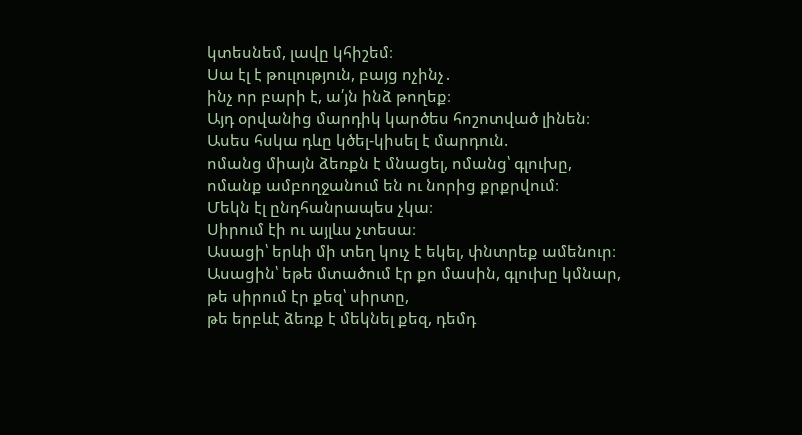կտեսնեմ, լավը կհիշեմ։
Սա էլ է թուլություն, բայց ոչինչ․
ինչ որ բարի է, ա՛յն ինձ թողեք։
Այդ օրվանից մարդիկ կարծես հոշոտված լինեն։
Ասես հսկա դևը կծել-կիսել է մարդուն.
ոմանց միայն ձեռքն է մնացել, ոմանց՝ գլուխը,
ոմանք ամբողջանում են ու նորից քրքրվում։
Մեկն էլ ընդհանրապես չկա։
Սիրում էի ու այլևս չտեսա։
Ասացի՝ երևի մի տեղ կուչ է եկել, փնտրեք ամենուր։
Ասացին՝ եթե մտածում էր քո մասին, գլուխը կմնար,
թե սիրում էր քեզ՝ սիրտը,
թե երբևէ ձեռք է մեկնել քեզ, դեմդ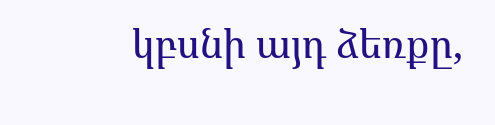կբսնի այդ ձեռքը,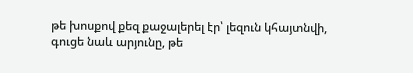թե խոսքով քեզ քաջալերել էր՝ լեզուն կհայտնվի,
գուցե նաև արյունը, թե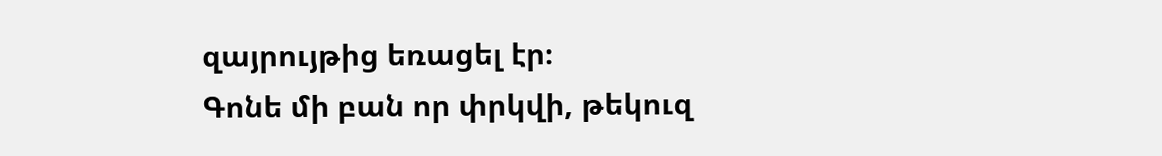զայրույթից եռացել էր։
Գոնե մի բան որ փրկվի, թեկուզ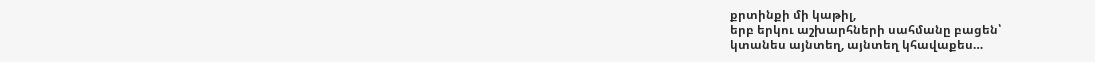քրտինքի մի կաթիլ,
երբ երկու աշխարհների սահմանը բացեն՝
կտանես այնտեղ, այնտեղ կհավաքես…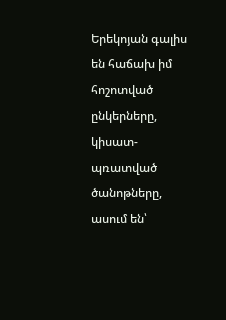Երեկոյան գալիս են հաճախ իմ հոշոտված ընկերները,
կիսատ-պռատված ծանոթները,
ասում են՝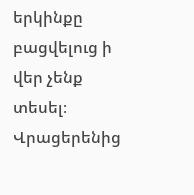երկինքը բացվելուց ի վեր չենք տեսել։
Վրացերենից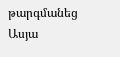թարգմանեց Ասյա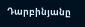Դարբինյանը